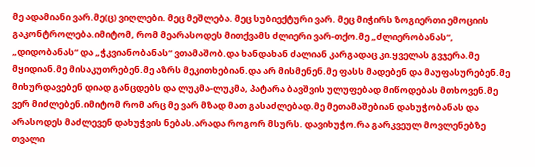მე ადამიანი ვარ.მე(ც) ვიღლები. მეც მეშლება. მეც სუბიექტური ვარ. მეც მიჭირს ზოგიერთი ემოციის გაკონტროლება.იმიტომ, რომ მეარასოდეს მითქვამს ძლიერი ვარ-თქო.მე „ძლიერობანას“, „დიდობანას“ და „ჭკვიანობანას“ ვთამაშობ.და ხანდახან ძალიან კარგადაც კი.ყველას გვჯერა.მე მყიდიან.მე მისაკუთრებენ.მე აზრს მეკითხებიან.და არ მისმენენ.მე ფასს მადებენ და მაუფასურებენ.მე მიხურდავებენ დიად განცდებს და ლუკმა-ლუკმა, პატარა ბავშვის ულუფებად მიწოდებას მთხოვენ.მე ვერ მიძლებენ.იმიტომ რომ არც მე ვარ მზად მათ გასაძლებად.მე მეთამაშებიან დახუჭობანას და არასოდეს მაძლევენ დახუჭვის ნებას.არადა როგორ მსურს. დავიხუჭო.რა გარკვეულ მოვლენებზე თვალი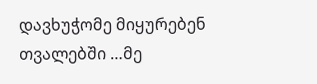დავხუჭომე მიყურებენ თვალებში …მე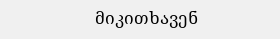მიკითხავენ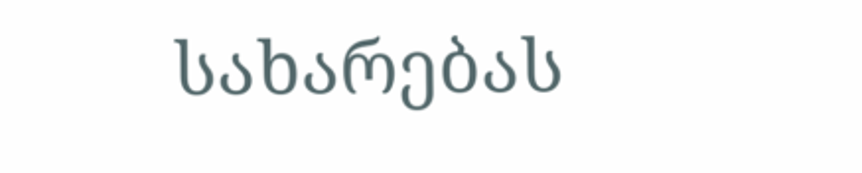სახარებას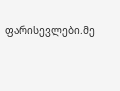ფარისევლები.მე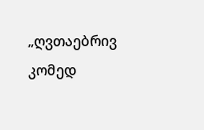„ღვთაებრივ კომედ